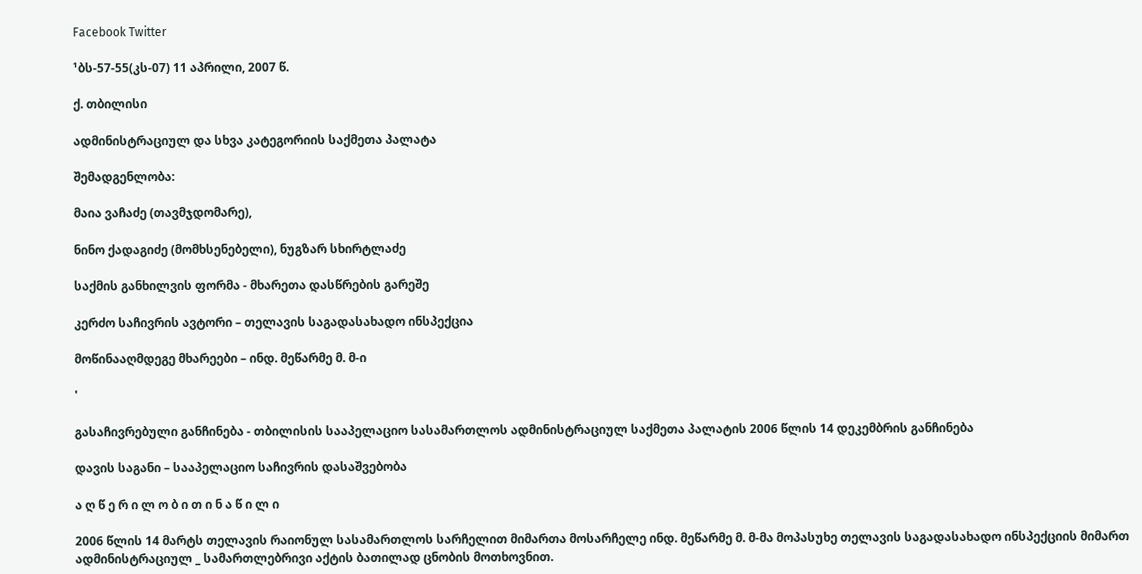Facebook Twitter

¹ბს-57-55(კს-07) 11 აპრილი, 2007 წ.

ქ. თბილისი

ადმინისტრაციულ და სხვა კატეგორიის საქმეთა პალატა

შემადგენლობა:

მაია ვაჩაძე (თავმჯდომარე),

ნინო ქადაგიძე (მომხსენებელი), ნუგზარ სხირტლაძე

საქმის განხილვის ფორმა - მხარეთა დასწრების გარეშე

კერძო საჩივრის ავტორი – თელავის საგადასახადო ინსპექცია

მოწინააღმდეგე მხარეები – ინდ. მეწარმე მ. მ-ი

'

გასაჩივრებული განჩინება - თბილისის სააპელაციო სასამართლოს ადმინისტრაციულ საქმეთა პალატის 2006 წლის 14 დეკემბრის განჩინება

დავის საგანი – სააპელაციო საჩივრის დასაშვებობა

ა ღ წ ე რ ი ლ ო ბ ი თ ი ნ ა წ ი ლ ი

2006 წლის 14 მარტს თელავის რაიონულ სასამართლოს სარჩელით მიმართა მოსარჩელე ინდ. მეწარმე მ. მ-მა მოპასუხე თელავის საგადასახადო ინსპექციის მიმართ ადმინისტრაციულ _ სამართლებრივი აქტის ბათილად ცნობის მოთხოვნით.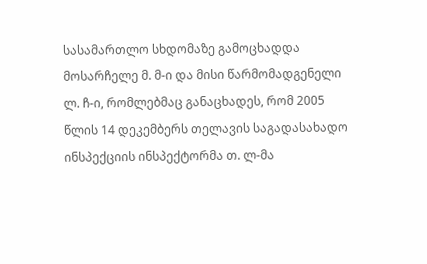სასამართლო სხდომაზე გამოცხადდა მოსარჩელე მ. მ-ი და მისი წარმომადგენელი ლ. ჩ-ი, რომლებმაც განაცხადეს, რომ 2005 წლის 14 დეკემბერს თელავის საგადასახადო ინსპექციის ინსპექტორმა თ. ლ-მა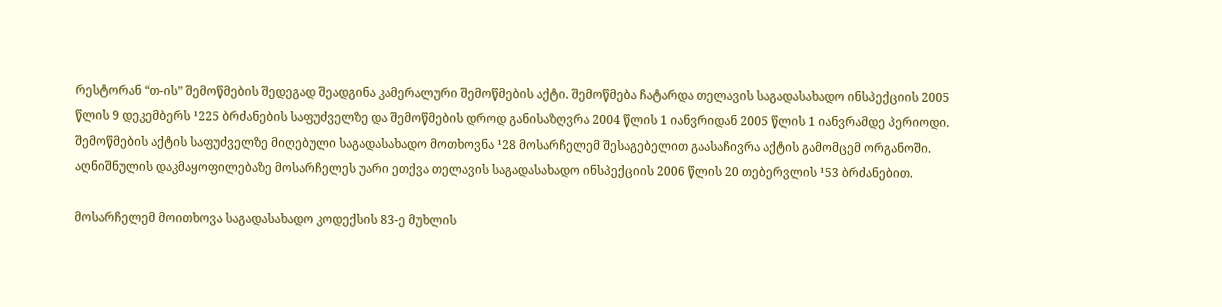რესტორან “თ-ის” შემოწმების შედეგად შეადგინა კამერალური შემოწმების აქტი. შემოწმება ჩატარდა თელავის საგადასახადო ინსპექციის 2005 წლის 9 დეკემბერს ¹225 ბრძანების საფუძველზე და შემოწმების დროდ განისაზღვრა 2004 წლის 1 იანვრიდან 2005 წლის 1 იანვრამდე პერიოდი. შემოწმების აქტის საფუძველზე მიღებული საგადასახადო მოთხოვნა ¹28 მოსარჩელემ შესაგებელით გაასაჩივრა აქტის გამომცემ ორგანოში. აღნიშნულის დაკმაყოფილებაზე მოსარჩელეს უარი ეთქვა თელავის საგადასახადო ინსპექციის 2006 წლის 20 თებერვლის ¹53 ბრძანებით.

მოსარჩელემ მოითხოვა საგადასახადო კოდექსის 83-ე მუხლის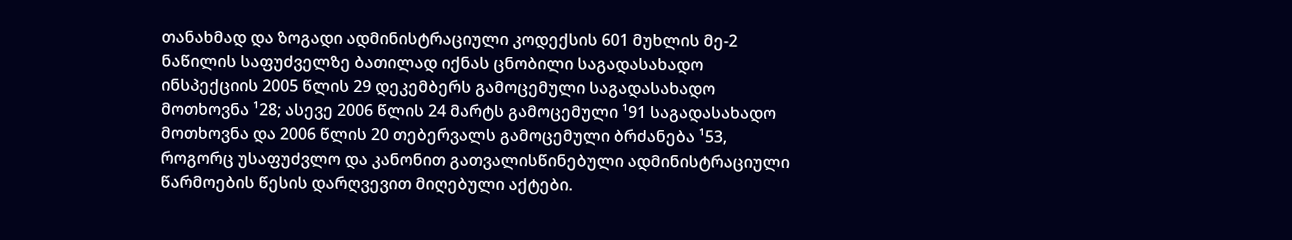თანახმად და ზოგადი ადმინისტრაციული კოდექსის 601 მუხლის მე-2 ნაწილის საფუძველზე ბათილად იქნას ცნობილი საგადასახადო ინსპექციის 2005 წლის 29 დეკემბერს გამოცემული საგადასახადო მოთხოვნა ¹28; ასევე 2006 წლის 24 მარტს გამოცემული ¹91 საგადასახადო მოთხოვნა და 2006 წლის 20 თებერვალს გამოცემული ბრძანება ¹53, როგორც უსაფუძვლო და კანონით გათვალისწინებული ადმინისტრაციული წარმოების წესის დარღვევით მიღებული აქტები.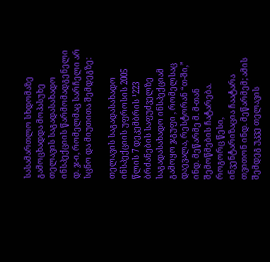სასამართლო სხდომაზე გამოცხადდა მოპასუხე თელავის საგადასახადო ინსპექციის წარმომადგენელი დ. ჯ-ი, რომელმაც სარჩელი არ სცნო და მიუთითა შემდეგზე:

თელავის საგადასახადო ინსპექციის უფროსის 2005 წლის 7 დეკემბრის ¹223 ბრძანების საფუძველზე საგადასახადო ინსპექციამ გამოყო ჯგუფი , რომელსაც დაევალა, რესტორან “თ-ში,” ინდ. მეწარმე მ. მ-თან შემოწმების ჩატარება. როგორც წესი, ინვენტარიზაცია ჩაატარა თვითონ ინდ. მეწარმემ; ამის შემდეგ უკვე თელავის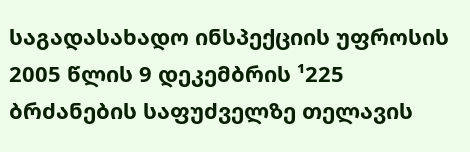საგადასახადო ინსპექციის უფროსის 2005 წლის 9 დეკემბრის ¹225 ბრძანების საფუძველზე თელავის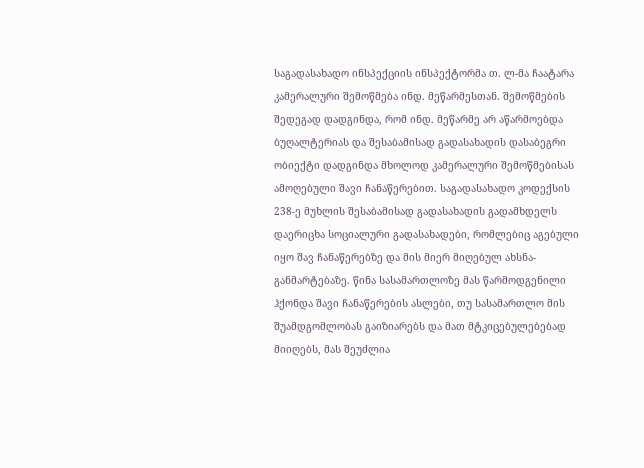საგადასახადო ინსპექციის ინსპექტორმა თ. ლ-მა ჩაატარა კამერალური შემოწმება ინდ. მეწარმესთან. შემოწმების შედეგად დადგინდა, რომ ინდ. მეწარმე არ აწარმოებდა ბუღალტერიას და შესაბამისად გადასახადის დასაბეგრი ობიექტი დადგინდა მხოლოდ კამერალური შემოწმებისას ამოღებული შავი ჩანაწერებით. საგადასახადო კოდექსის 238-ე მუხლის შესაბამისად გადასახადის გადამხდელს დაერიცხა სოციალური გადასახადები, რომლებიც აგებული იყო შავ ჩანაწერებზე და მის მიერ მიღებულ ახსნა-განმარტებაზე. წინა სასამართლოზე მას წარმოდგენილი ჰქონდა შავი ჩანაწერების ასლები, თუ სასამართლო მის შუამდგომლობას გაიზიარებს და მათ მტკიცებულებებად მიიღებს, მას შეუძლია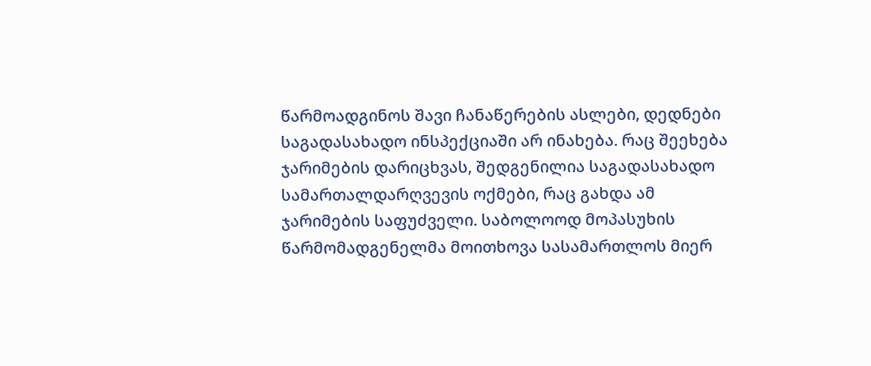წარმოადგინოს შავი ჩანაწერების ასლები, დედნები საგადასახადო ინსპექციაში არ ინახება. რაც შეეხება ჯარიმების დარიცხვას, შედგენილია საგადასახადო სამართალდარღვევის ოქმები, რაც გახდა ამ ჯარიმების საფუძველი. საბოლოოდ მოპასუხის წარმომადგენელმა მოითხოვა სასამართლოს მიერ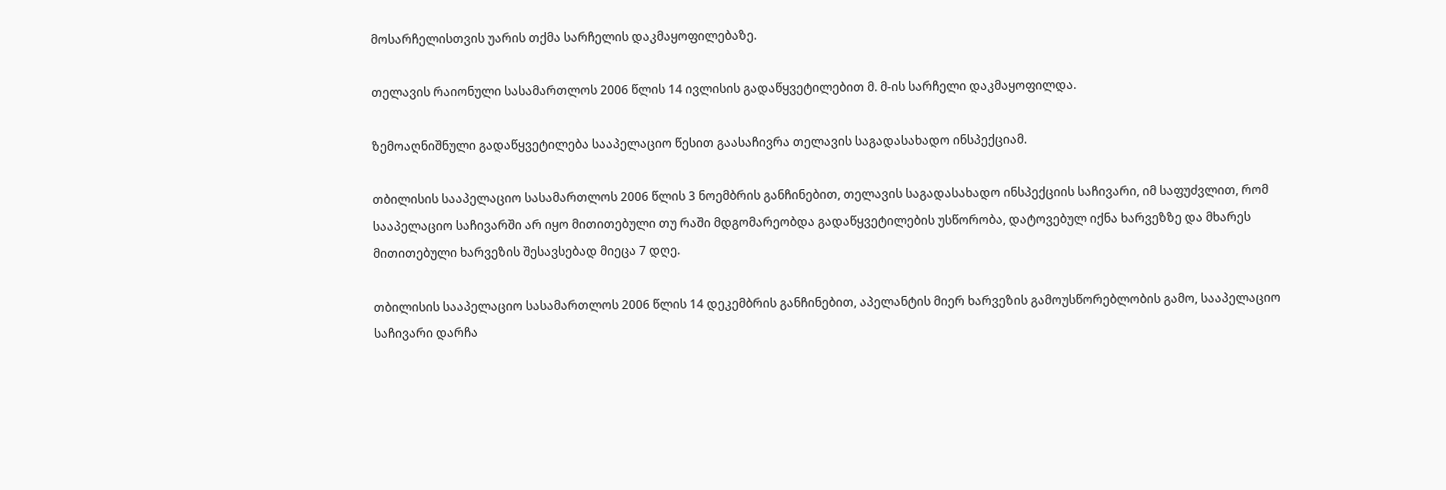მოსარჩელისთვის უარის თქმა სარჩელის დაკმაყოფილებაზე.

თელავის რაიონული სასამართლოს 2006 წლის 14 ივლისის გადაწყვეტილებით მ. მ-ის სარჩელი დაკმაყოფილდა.

ზემოაღნიშნული გადაწყვეტილება სააპელაციო წესით გაასაჩივრა თელავის საგადასახადო ინსპექციამ.

თბილისის სააპელაციო სასამართლოს 2006 წლის 3 ნოემბრის განჩინებით, თელავის საგადასახადო ინსპექციის საჩივარი, იმ საფუძვლით, რომ სააპელაციო საჩივარში არ იყო მითითებული თუ რაში მდგომარეობდა გადაწყვეტილების უსწორობა, დატოვებულ იქნა ხარვეზზე და მხარეს მითითებული ხარვეზის შესავსებად მიეცა 7 დღე.

თბილისის სააპელაციო სასამართლოს 2006 წლის 14 დეკემბრის განჩინებით, აპელანტის მიერ ხარვეზის გამოუსწორებლობის გამო, სააპელაციო საჩივარი დარჩა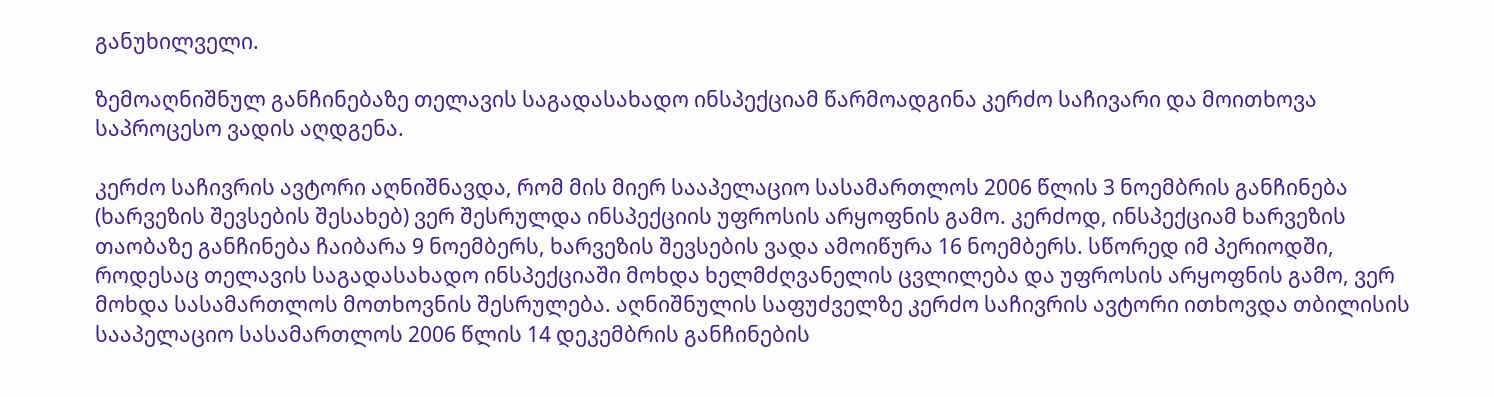განუხილველი.

ზემოაღნიშნულ განჩინებაზე თელავის საგადასახადო ინსპექციამ წარმოადგინა კერძო საჩივარი და მოითხოვა საპროცესო ვადის აღდგენა.

კერძო საჩივრის ავტორი აღნიშნავდა, რომ მის მიერ სააპელაციო სასამართლოს 2006 წლის 3 ნოემბრის განჩინება (ხარვეზის შევსების შესახებ) ვერ შესრულდა ინსპექციის უფროსის არყოფნის გამო. კერძოდ, ინსპექციამ ხარვეზის თაობაზე განჩინება ჩაიბარა 9 ნოემბერს, ხარვეზის შევსების ვადა ამოიწურა 16 ნოემბერს. სწორედ იმ პერიოდში, როდესაც თელავის საგადასახადო ინსპექციაში მოხდა ხელმძღვანელის ცვლილება და უფროსის არყოფნის გამო, ვერ მოხდა სასამართლოს მოთხოვნის შესრულება. აღნიშნულის საფუძველზე კერძო საჩივრის ავტორი ითხოვდა თბილისის სააპელაციო სასამართლოს 2006 წლის 14 დეკემბრის განჩინების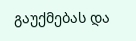გაუქმებას და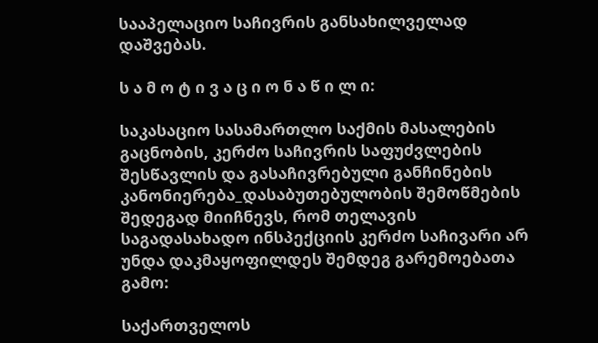სააპელაციო საჩივრის განსახილველად დაშვებას.

ს ა მ ო ტ ი ვ ა ც ი ო ნ ა წ ი ლ ი:

საკასაციო სასამართლო საქმის მასალების გაცნობის, კერძო საჩივრის საფუძვლების შესწავლის და გასაჩივრებული განჩინების კანონიერება_დასაბუთებულობის შემოწმების შედეგად მიიჩნევს, რომ თელავის საგადასახადო ინსპექციის კერძო საჩივარი არ უნდა დაკმაყოფილდეს შემდეგ გარემოებათა გამო:

საქართველოს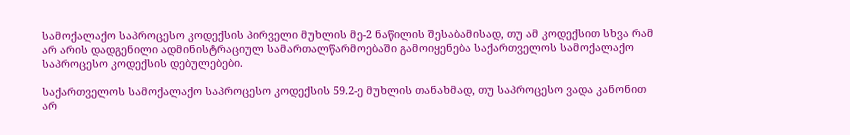სამოქალაქო საპროცესო კოდექსის პირველი მუხლის მე-2 ნაწილის შესაბამისად, თუ ამ კოდექსით სხვა რამ არ არის დადგენილი ადმინისტრაციულ სამართალწარმოებაში გამოიყენება საქართველოს სამოქალაქო საპროცესო კოდექსის დებულებები.

საქართველოს სამოქალაქო საპროცესო კოდექსის 59.2-ე მუხლის თანახმად, თუ საპროცესო ვადა კანონით არ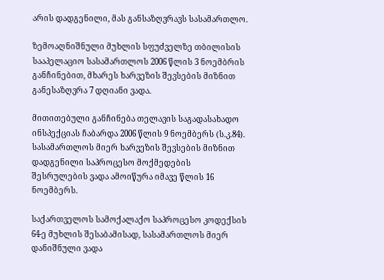არის დადგენილი, მას განსაზღვრავს სასამართლო.

ზემოაღნიშნული მუხლის სფუძველზე თბილისის სააპელაციო სასამართლოს 2006 წლის 3 ნოემბრის განჩინებით, მხარეს ხარვეზის შევსების მიზნით განესაზღვრა 7 დღიანი ვადა.

მითითებული განჩინება თელავის საგადასახადო ინსპექციას ჩაბარდა 2006 წლის 9 ნოემბერს (ს.კ.84). სასამართლოს მიერ ხარვეზის შევსების მიზნით დადგენილი საპროცესო მოქმედების შესრულების ვადა ამოიწურა იმავე წლის 16 ნოემბერს.

საქართველოს სამოქალაქო საპროცესო კოდექსის 64-ე მუხლის შესაბამისად, სასამართლოს მიერ დანიშნული ვადა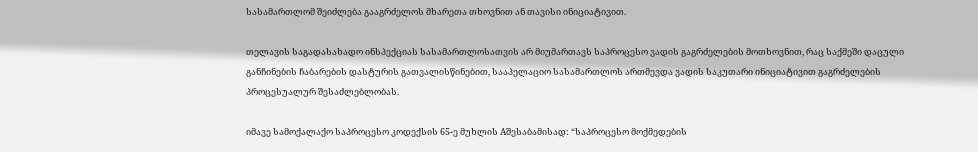სასამართლომ შეიძლება გააგრძელოს მხარეთა თხოვნით ან თავისი ინიციატივით.

თელავის საგადასახადო ინსპექციას სასამართლოსათვის არ მიუმართავს საპროცესო ვადის გაგრძელების მოთხოვნით, რაც საქმეში დაცული განჩინების ჩაბარების დასტურის გათვალისწინებით, სააპელაციო სასამართლოს ართმევდა ვადის საკუთარი ინიციატივით გაგრძელების პროცესუალურ შესაძლებლობას.

იმავე სამოქალაქო საპროცესო კოდექსის 65-ე მუხლის Aშესაბამისად: “საპროცესო მოქმედების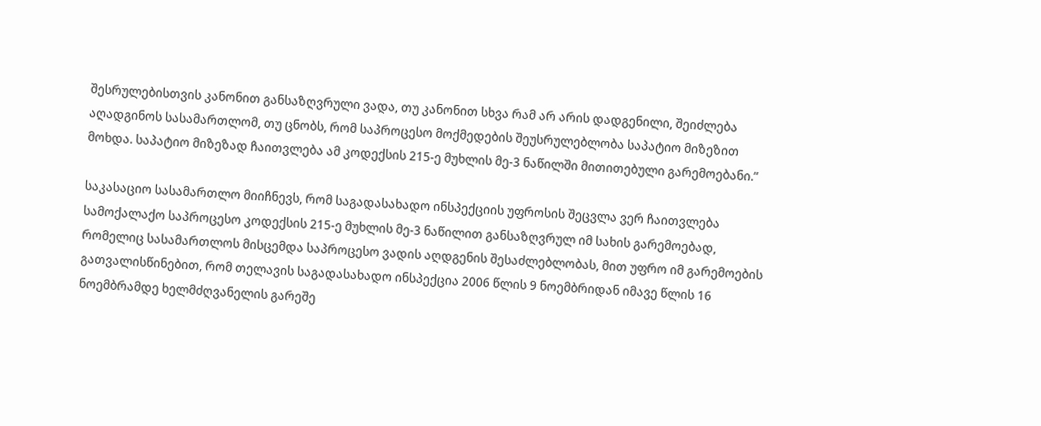შესრულებისთვის კანონით განსაზღვრული ვადა, თუ კანონით სხვა რამ არ არის დადგენილი, შეიძლება აღადგინოს სასამართლომ, თუ ცნობს, რომ საპროცესო მოქმედების შეუსრულებლობა საპატიო მიზეზით მოხდა. საპატიო მიზეზად ჩაითვლება ამ კოდექსის 215-ე მუხლის მე-3 ნაწილში მითითებული გარემოებანი.”

საკასაციო სასამართლო მიიჩნევს, რომ საგადასახადო ინსპექციის უფროსის შეცვლა ვერ ჩაითვლება სამოქალაქო საპროცესო კოდექსის 215-ე მუხლის მე-3 ნაწილით განსაზღვრულ იმ სახის გარემოებად, რომელიც სასამართლოს მისცემდა საპროცესო ვადის აღდგენის შესაძლებლობას, მით უფრო იმ გარემოების გათვალისწინებით, რომ თელავის საგადასახადო ინსპექცია 2006 წლის 9 ნოემბრიდან იმავე წლის 16 ნოემბრამდე ხელმძღვანელის გარეშე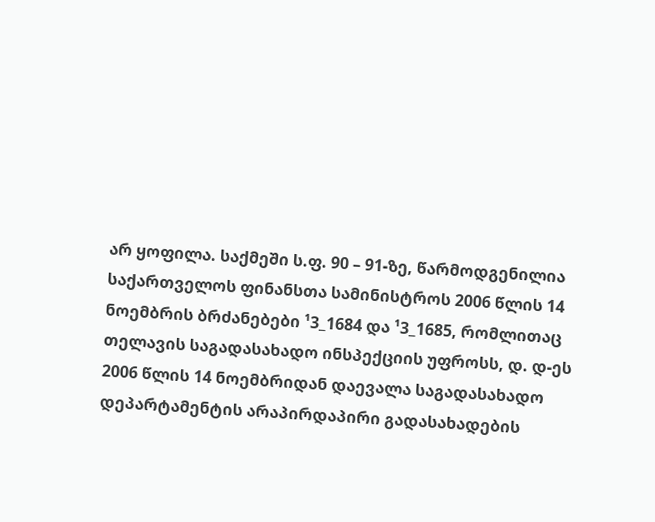არ ყოფილა. საქმეში ს.ფ. 90 – 91-ზე, წარმოდგენილია საქართველოს ფინანსთა სამინისტროს 2006 წლის 14 ნოემბრის ბრძანებები ¹3_1684 და ¹3_1685, რომლითაც თელავის საგადასახადო ინსპექციის უფროსს, დ. დ-ეს 2006 წლის 14 ნოემბრიდან დაევალა საგადასახადო დეპარტამენტის არაპირდაპირი გადასახადების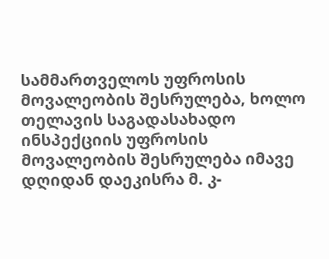სამმართველოს უფროსის მოვალეობის შესრულება, ხოლო თელავის საგადასახადო ინსპექციის უფროსის მოვალეობის შესრულება იმავე დღიდან დაეკისრა მ. კ-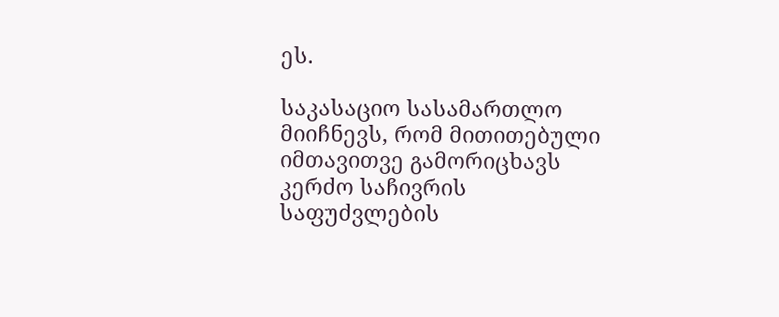ეს.

საკასაციო სასამართლო მიიჩნევს, რომ მითითებული იმთავითვე გამორიცხავს კერძო საჩივრის საფუძვლების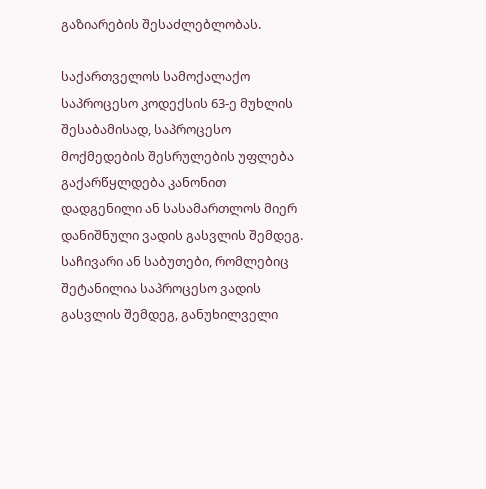გაზიარების შესაძლებლობას.

საქართველოს სამოქალაქო საპროცესო კოდექსის 63-ე მუხლის შესაბამისად, საპროცესო მოქმედების შესრულების უფლება გაქარწყლდება კანონით დადგენილი ან სასამართლოს მიერ დანიშნული ვადის გასვლის შემდეგ. საჩივარი ან საბუთები, რომლებიც შეტანილია საპროცესო ვადის გასვლის შემდეგ, განუხილველი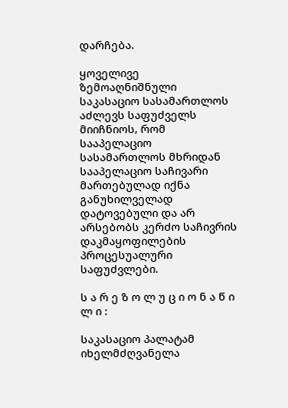დარჩება.

ყოველივე ზემოაღნიშნული საკასაციო სასამართლოს აძლევს საფუძველს მიიჩნიოს, რომ სააპელაციო სასამართლოს მხრიდან სააპელაციო საჩივარი მართებულად იქნა განუხილველად დატოვებული და არ არსებობს კერძო საჩივრის დაკმაყოფილების პროცესუალური საფუძვლები.

ს ა რ ე ზ ო ლ უ ც ი ო ნ ა წ ი ლ ი :

საკასაციო პალატამ იხელმძღვანელა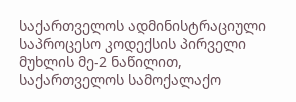საქართველოს ადმინისტრაციული საპროცესო კოდექსის პირველი მუხლის მე-2 ნაწილით, საქართველოს სამოქალაქო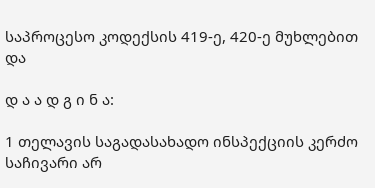საპროცესო კოდექსის 419-ე, 420-ე მუხლებით და

დ ა ა დ გ ი ნ ა:

1 თელავის საგადასახადო ინსპექციის კერძო საჩივარი არ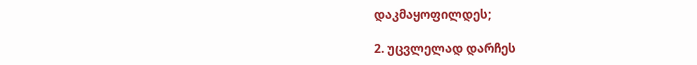დაკმაყოფილდეს;

2. უცვლელად დარჩეს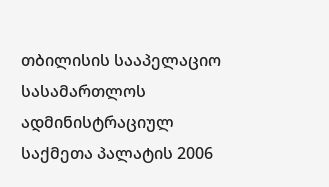თბილისის სააპელაციო სასამართლოს ადმინისტრაციულ საქმეთა პალატის 2006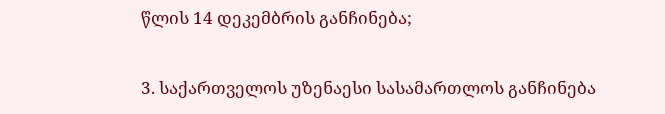წლის 14 დეკემბრის განჩინება;

3. საქართველოს უზენაესი სასამართლოს განჩინება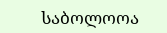საბოლოოა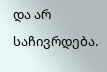და არ საჩივრდება.